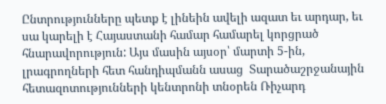Ընտրությունները պետք է լինեին ավելի ազատ եւ արդար, եւ սա կարելի է Հայաստանի համար համարել կորցրած հնարավորություն: Այս մասին այսօր՝ մարտի 5-ին, լրագրողների հետ հանդիպմանն ասաց  Տարածաշրջանային հետազոտությունների կենտրոնի տնօրեն Ռիչարդ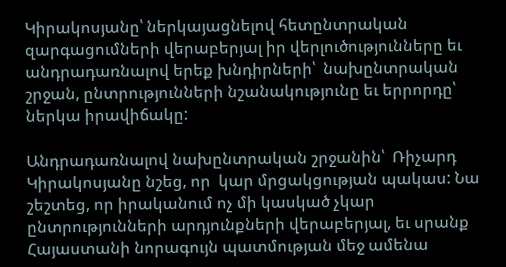Կիրակոսյանը՝ ներկայացնելով հետընտրական զարգացումների վերաբերյալ իր վերլուծությունները եւ անդրադառնալով երեք խնդիրների՝  նախընտրական շրջան, ընտրությունների նշանակությունը եւ երրորդը՝ ներկա իրավիճակը:

Անդրադառնալով նախընտրական շրջանին՝  Ռիչարդ Կիրակոսյանը նշեց, որ  կար մրցակցության պակաս: Նա շեշտեց, որ իրականում ոչ մի կասկած չկար ընտրությունների արդյունքների վերաբերյալ, եւ սրանք Հայաստանի նորագույն պատմության մեջ ամենա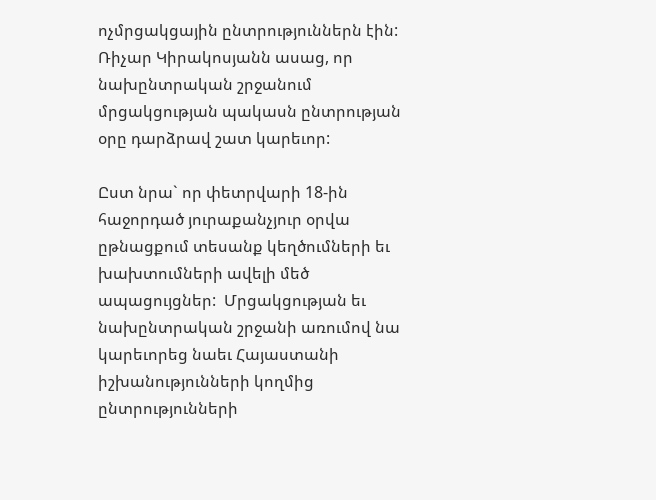ոչմրցակցային ընտրություններն էին: Ռիչար Կիրակոսյանն ասաց, որ  նախընտրական շրջանում մրցակցության պակասն ընտրության օրը դարձրավ շատ կարեւոր:

Ըստ նրա` որ փետրվարի 18-ին  հաջորդած յուրաքանչյուր օրվա ըթնացքում տեսանք կեղծումների եւ խախտումների ավելի մեծ ապացույցներ:  Մրցակցության եւ նախընտրական շրջանի առումով նա կարեւորեց նաեւ Հայաստանի իշխանությունների կողմից ընտրությունների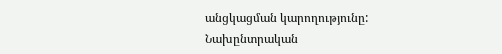անցկացման կարողությունը: Նախընտրական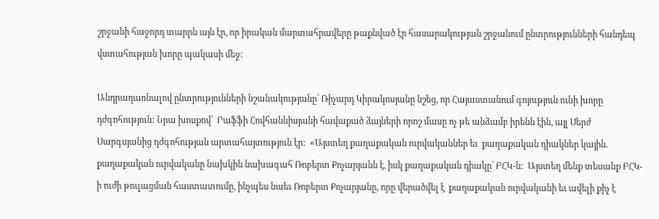շրջանի հաջորդ տարրն այն էր, որ իրական մարտահրավերը թաքնված էր հասարակության շրջանում ընտրությունների հանդեպ վստահության խորը պակասի մեջ:

Անդրադառնալով ընտրությունների նշանակությանը՝ Ռիչարդ Կիրակոսյանը նշեց, որ Հայաստանում գոյություն ունի խորը դժգոհություն: Նրա խոսքով՝  Րաֆֆի Հովհաննիսյանի հավաքած ձայների որոշ մասը ոչ թե անձամբ իրենն էին, այլ Սերժ Սարգսյանից դժգոհության արտահայտություն էր:  «Այստեղ քաղաքական ուրվականներ եւ  քաղաքական դիակներ կային. քաղաքական ուրվականը նախկին նախագահ Ռոբերտ Քոչարյանն է, իսկ քաղաքական դիակը՝ ԲՀԿ-ն:  Այստեղ մենք տեսանք ԲՀԿ-ի ուժի թուլացման հաստատումը, ինչպես նաեւ Ռոբերտ Քոչարյանը, որը վերածվել է  քաղաքական ուրվականի եւ ավելի քիչ է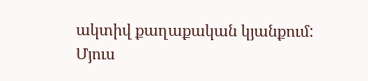ակտիվ քաղաքական կյանքում: Մյուս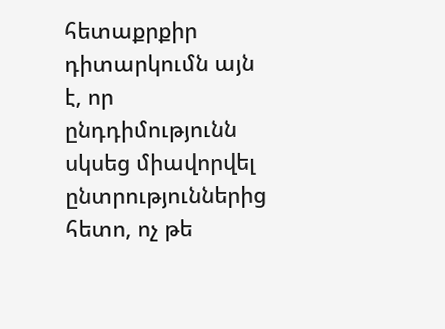հետաքրքիր դիտարկումն այն է, որ ընդդիմությունն սկսեց միավորվել ընտրություններից հետո, ոչ թե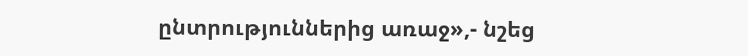ընտրություններից առաջ»,- նշեց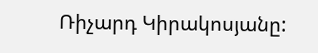Ռիչարդ Կիրակոսյանը: